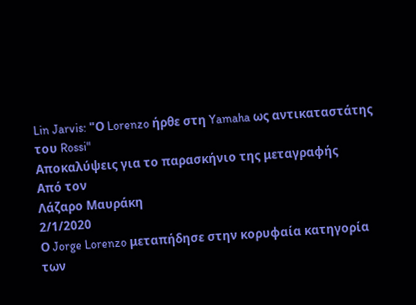Lin Jarvis: "Ο Lorenzo ήρθε στη Yamaha ως αντικαταστάτης του Rossi"
Αποκαλύψεις για το παρασκήνιο της μεταγραφής
Από τον
Λάζαρο Μαυράκη
2/1/2020
Ο Jorge Lorenzo μεταπήδησε στην κορυφαία κατηγορία των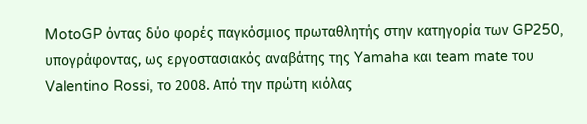MotoGP όντας δύο φορές παγκόσμιος πρωταθλητής στην κατηγορία των GP250, υπογράφοντας, ως εργοστασιακός αναβάτης της Yamaha και team mate του Valentino Rossi, το 2008. Από την πρώτη κιόλας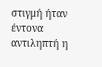στιγμή ήταν έντονα αντιληπτή η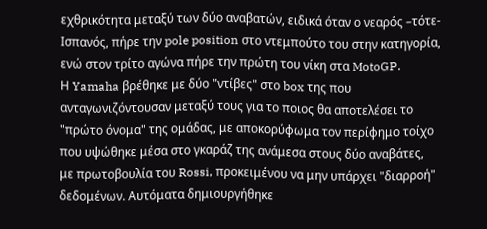εχθρικότητα μεταξύ των δύο αναβατών, ειδικά όταν ο νεαρός –τότε- Ισπανός, πήρε την pole position στο ντεμπούτο του στην κατηγορία, ενώ στον τρίτο αγώνα πήρε την πρώτη του νίκη στα MotoGP.
Η Yamaha βρέθηκε με δύο "ντίβες" στο box της που ανταγωνιζόντουσαν μεταξύ τους για το ποιος θα αποτελέσει το "πρώτο όνομα" της ομάδας, με αποκορύφωμα τον περίφημο τοίχο που υψώθηκε μέσα στο γκαράζ της ανάμεσα στους δύο αναβάτες, με πρωτοβουλία του Rossi, προκειμένου να μην υπάρχει "διαρροή" δεδομένων. Αυτόματα δημιουργήθηκε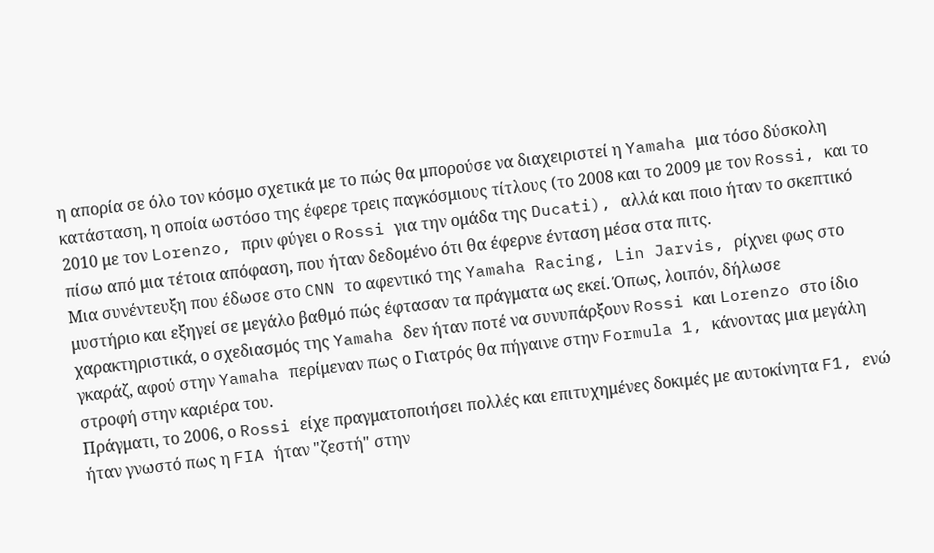η απορία σε όλο τον κόσμο σχετικά με το πώς θα μπορούσε να διαχειριστεί η Yamaha μια τόσο δύσκολη κατάσταση, η οποία ωστόσο της έφερε τρεις παγκόσμιους τίτλους (το 2008 και το 2009 με τον Rossi, και το 2010 με τον Lorenzo, πριν φύγει ο Rossi για την ομάδα της Ducati), αλλά και ποιο ήταν το σκεπτικό πίσω από μια τέτοια απόφαση, που ήταν δεδομένο ότι θα έφερνε ένταση μέσα στα πιτς.
Μια συνέντευξη που έδωσε στο CNN το αφεντικό της Yamaha Racing, Lin Jarvis, ρίχνει φως στο μυστήριο και εξηγεί σε μεγάλο βαθμό πώς έφτασαν τα πράγματα ως εκεί. Όπως, λοιπόν, δήλωσε χαρακτηριστικά, ο σχεδιασμός της Yamaha δεν ήταν ποτέ να συνυπάρξουν Rossi και Lorenzo στο ίδιο γκαράζ, αφού στην Yamaha περίμεναν πως ο Γιατρός θα πήγαινε στην Formula 1, κάνοντας μια μεγάλη στροφή στην καριέρα του.
Πράγματι, το 2006, ο Rossi είχε πραγματοποιήσει πολλές και επιτυχημένες δοκιμές με αυτοκίνητα F1, ενώ ήταν γνωστό πως η FIA ήταν "ζεστή" στην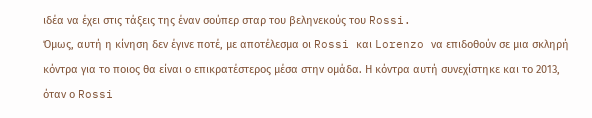ιδέα να έχει στις τάξεις της έναν σούπερ σταρ του βεληνεκούς του Rossi.
Όμως, αυτή η κίνηση δεν έγινε ποτέ, με αποτέλεσμα οι Rossi και Lorenzo να επιδοθούν σε μια σκληρή κόντρα για το ποιος θα είναι ο επικρατέστερος μέσα στην ομάδα. Η κόντρα αυτή συνεχίστηκε και το 2013, όταν ο Rossi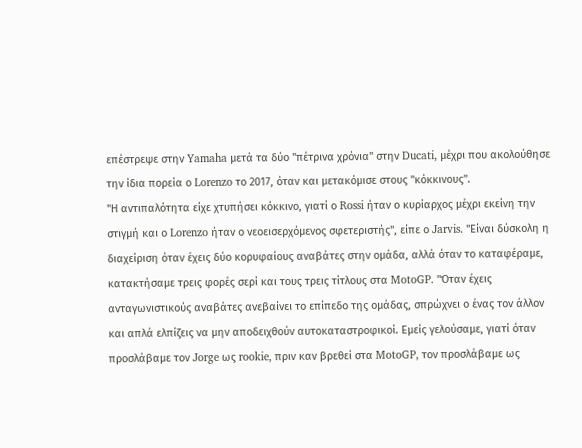επέστρεψε στην Yamaha μετά τα δύο "πέτρινα χρόνια" στην Ducati, μέχρι που ακολούθησε την ίδια πορεία ο Lorenzo το 2017, όταν και μετακόμισε στους "κόκκινους".
"Η αντιπαλότητα είχε χτυπήσει κόκκινο, γιατί ο Rossi ήταν ο κυρίαρχος μέχρι εκείνη την στιγμή και ο Lorenzo ήταν ο νεοεισερχόμενος σφετεριστής", είπε ο Jarvis. "Είναι δύσκολη η διαχείριση όταν έχεις δύο κορυφαίους αναβάτες στην ομάδα, αλλά όταν το καταφέραμε, κατακτήσαμε τρεις φορές σερί και τους τρεις τίτλους στα MotoGP. "Όταν έχεις ανταγωνιστικούς αναβάτες ανεβαίνει το επίπεδο της ομάδας, σπρώχνει ο ένας τον άλλον και απλά ελπίζεις να μην αποδειχθούν αυτοκαταστροφικοί. Εμείς γελούσαμε, γιατί όταν προσλάβαμε τον Jorge ως rookie, πριν καν βρεθεί στα MotoGP, τον προσλάβαμε ως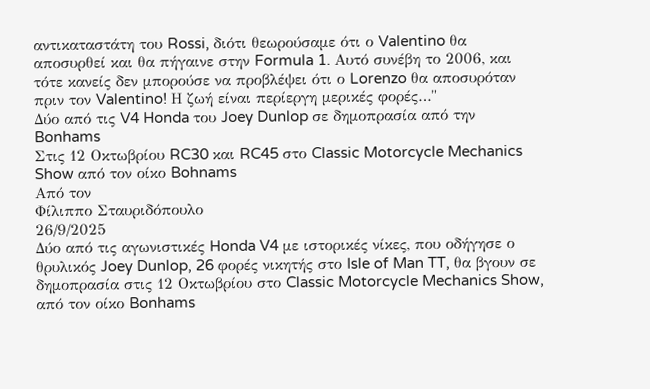αντικαταστάτη του Rossi, διότι θεωρούσαμε ότι ο Valentino θα αποσυρθεί και θα πήγαινε στην Formula 1. Αυτό συνέβη το 2006, και τότε κανείς δεν μπορούσε να προβλέψει ότι ο Lorenzo θα αποσυρόταν πριν τον Valentino! Η ζωή είναι περίεργη μερικές φορές…"
Δύο από τις V4 Honda του Joey Dunlop σε δημοπρασία από την Bonhams
Στις 12 Οκτωβρίου RC30 και RC45 στο Classic Motorcycle Mechanics Show από τον οίκο Bohnams
Από τον
Φίλιππο Σταυριδόπουλο
26/9/2025
Δύο από τις αγωνιστικές Honda V4 με ιστορικές νίκες, που οδήγησε ο θρυλικός Joey Dunlop, 26 φορές νικητής στο Isle of Man TT, θα βγουν σε δημοπρασία στις 12 Οκτωβρίου στο Classic Motorcycle Mechanics Show, από τον οίκο Bonhams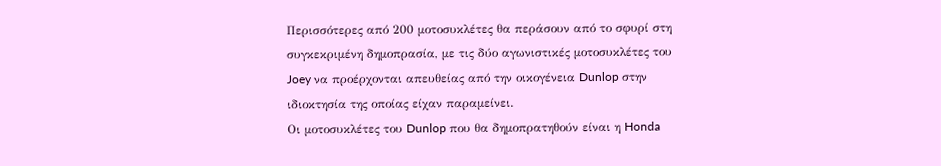Περισσότερες από 200 μοτοσυκλέτες θα περάσουν από το σφυρί στη συγκεκριμένη δημοπρασία, με τις δύο αγωνιστικές μοτοσυκλέτες του Joey να προέρχονται απευθείας από την οικογένεια Dunlop στην ιδιοκτησία της οποίας είχαν παραμείνει.
Οι μοτοσυκλέτες του Dunlop που θα δημοπρατηθούν είναι η Honda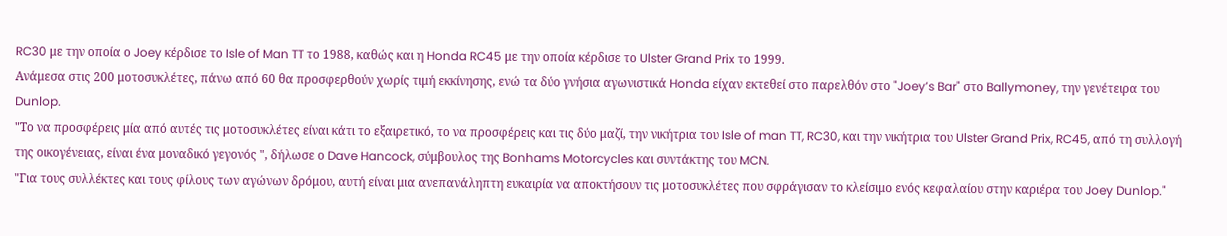RC30 με την οποία ο Joey κέρδισε το Isle of Man TT το 1988, καθώς και η Honda RC45 με την οποία κέρδισε το Ulster Grand Prix το 1999.
Ανάμεσα στις 200 μοτοσυκλέτες, πάνω από 60 θα προσφερθούν χωρίς τιμή εκκίνησης, ενώ τα δύο γνήσια αγωνιστικά Honda είχαν εκτεθεί στο παρελθόν στο "Joey’s Bar" στο Ballymoney, την γενέτειρα του Dunlop.
"Το να προσφέρεις μία από αυτές τις μοτοσυκλέτες είναι κάτι το εξαιρετικό, το να προσφέρεις και τις δύο μαζί, την νικήτρια του Isle of man TT, RC30, και την νικήτρια του Ulster Grand Prix, RC45, από τη συλλογή της οικογένειας, είναι ένα μοναδικό γεγονός ", δήλωσε ο Dave Hancock, σύμβουλος της Bonhams Motorcycles και συντάκτης του MCN.
"Για τους συλλέκτες και τους φίλους των αγώνων δρόμου, αυτή είναι μια ανεπανάληπτη ευκαιρία να αποκτήσουν τις μοτοσυκλέτες που σφράγισαν το κλείσιμο ενός κεφαλαίου στην καριέρα του Joey Dunlop."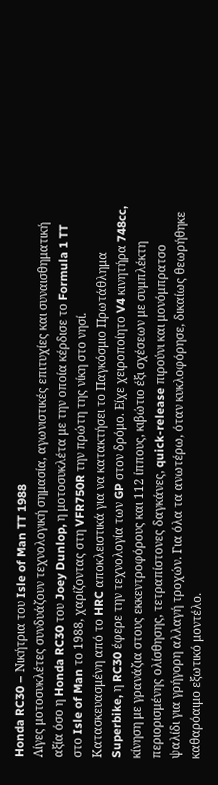Honda RC30 – Νικήτρια του Isle of Man TT 1988
Λίγες μοτοσυκλέτες συνδυάζουν τεχνολογική σημασία, αγωνιστικές επιτυχίες και συναισθηματική αξία όσο η Honda RC30 του Joey Dunlop, η μοτοσυκλέτα με την οποία κέρδισε το Formula 1 TT στο Isle of Man το 1988, χαρίζοντας στη VFR750R την πρώτη της νίκη στο νησί.
Κατασκευασμένη από το HRC αποκλειστικά για να κατακτήσει το Παγκόσμιο Πρωτάθλημα Superbike, η RC30 έφερε την τεχνολογία των GP στον δρόμο. Είχε χειροποίητο V4 κινητήρα 748cc, κίνηση με γρανάζια στους εκκεντροφόρους και 112 ίππους, κιβώτιο έξι σχέσεων με συμπλέκτη περιορισμένης ολίσθησης, τετραπίστονες δαγκάνες, quick-release πιρούνι και μονόμπρατσο ψαλίδι για γρήγορη αλλαγή τροχών. Για όλα τα ανωτέρω, όταν κυκλοφόρησε, δικαίως θεωρήθηκε καθαρόαιμο εξωτικό μοντέλο.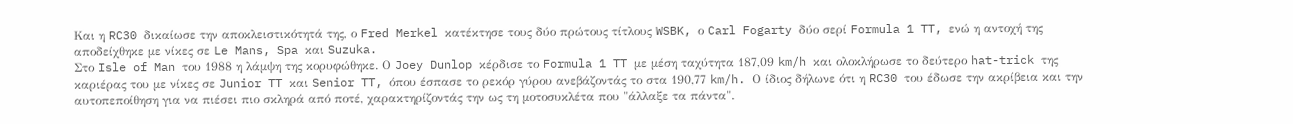Και η RC30 δικαίωσε την αποκλειστικότητά της, ο Fred Merkel κατέκτησε τους δύο πρώτους τίτλους WSBK, ο Carl Fogarty δύο σερί Formula 1 TT, ενώ η αντοχή της αποδείχθηκε με νίκες σε Le Mans, Spa και Suzuka.
Στο Isle of Man του 1988 η λάμψη της κορυφώθηκε. Ο Joey Dunlop κέρδισε το Formula 1 TT με μέση ταχύτητα 187,09 km/h και ολοκλήρωσε το δεύτερο hat-trick της καριέρας του με νίκες σε Junior TT και Senior TT, όπου έσπασε το ρεκόρ γύρου ανεβάζοντάς το στα 190,77 km/h. Ο ίδιος δήλωνε ότι η RC30 του έδωσε την ακρίβεια και την αυτοπεποίθηση για να πιέσει πιο σκληρά από ποτέ, χαρακτηρίζοντάς την ως τη μοτοσυκλέτα που "άλλαξε τα πάντα".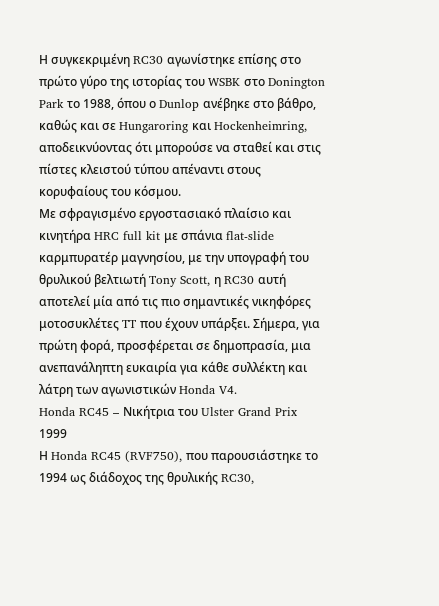Η συγκεκριμένη RC30 αγωνίστηκε επίσης στο πρώτο γύρο της ιστορίας του WSBK στο Donington Park το 1988, όπου ο Dunlop ανέβηκε στο βάθρο, καθώς και σε Hungaroring και Hockenheimring, αποδεικνύοντας ότι μπορούσε να σταθεί και στις πίστες κλειστού τύπου απέναντι στους κορυφαίους του κόσμου.
Με σφραγισμένο εργοστασιακό πλαίσιο και κινητήρα HRC full kit με σπάνια flat-slide καρμπυρατέρ μαγνησίου, με την υπογραφή του θρυλικού βελτιωτή Tony Scott, η RC30 αυτή αποτελεί μία από τις πιο σημαντικές νικηφόρες μοτοσυκλέτες TT που έχουν υπάρξει. Σήμερα, για πρώτη φορά, προσφέρεται σε δημοπρασία, μια ανεπανάληπτη ευκαιρία για κάθε συλλέκτη και λάτρη των αγωνιστικών Honda V4.
Honda RC45 – Νικήτρια του Ulster Grand Prix 1999
Η Honda RC45 (RVF750), που παρουσιάστηκε το 1994 ως διάδοχος της θρυλικής RC30,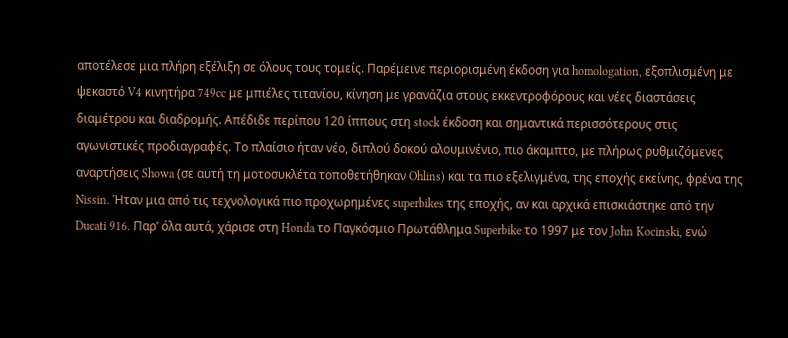αποτέλεσε μια πλήρη εξέλιξη σε όλους τους τομείς. Παρέμεινε περιορισμένη έκδοση για homologation, εξοπλισμένη με ψεκαστό V4 κινητήρα 749cc με μπιέλες τιτανίου, κίνηση με γρανάζια στους εκκεντροφόρους και νέες διαστάσεις διαμέτρου και διαδρομής. Απέδιδε περίπου 120 ίππους στη stock έκδοση και σημαντικά περισσότερους στις αγωνιστικές προδιαγραφές. Το πλαίσιο ήταν νέο, διπλού δοκού αλουμινένιο, πιο άκαμπτο, με πλήρως ρυθμιζόμενες αναρτήσεις Showa (σε αυτή τη μοτοσυκλέτα τοποθετήθηκαν Ohlins) και τα πιο εξελιγμένα, της εποχής εκείνης, φρένα της Nissin. Ήταν μια από τις τεχνολογικά πιο προχωρημένες superbikes της εποχής, αν και αρχικά επισκιάστηκε από την Ducati 916. Παρ’ όλα αυτά, χάρισε στη Honda το Παγκόσμιο Πρωτάθλημα Superbike το 1997 με τον John Kocinski, ενώ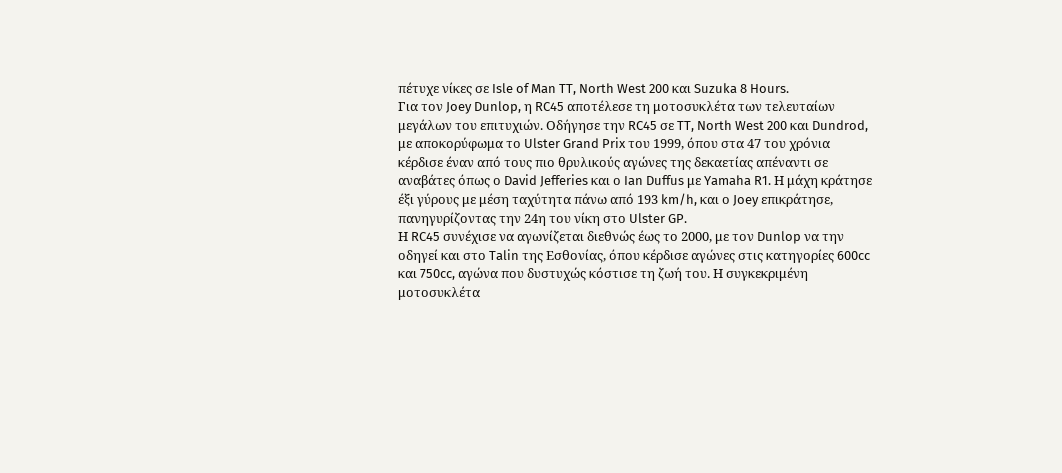πέτυχε νίκες σε Isle of Man TT, North West 200 και Suzuka 8 Hours.
Για τον Joey Dunlop, η RC45 αποτέλεσε τη μοτοσυκλέτα των τελευταίων μεγάλων του επιτυχιών. Οδήγησε την RC45 σε TT, North West 200 και Dundrod, με αποκορύφωμα το Ulster Grand Prix του 1999, όπου στα 47 του χρόνια κέρδισε έναν από τους πιο θρυλικούς αγώνες της δεκαετίας απέναντι σε αναβάτες όπως ο David Jefferies και ο Ian Duffus με Yamaha R1. Η μάχη κράτησε έξι γύρους με μέση ταχύτητα πάνω από 193 km/h, και ο Joey επικράτησε, πανηγυρίζοντας την 24η του νίκη στο Ulster GP.
Η RC45 συνέχισε να αγωνίζεται διεθνώς έως το 2000, με τον Dunlop να την οδηγεί και στο Talin της Εσθονίας, όπου κέρδισε αγώνες στις κατηγορίες 600cc και 750cc, αγώνα που δυστυχώς κόστισε τη ζωή του. Η συγκεκριμένη μοτοσυκλέτα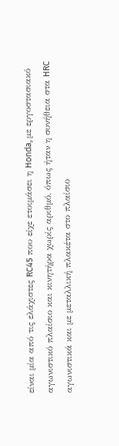είναι μία από τις ελάχιστες RC45 που είχε ετοιμάσει η Honda, με εργοστασιακό αγωνιστικό πλαίσιο και κινητήρα χωρίς αριθμό, όπως ήταν η συνήθεια στα HRC αγωνιστικά και με μεταλλική πλακέτα στο πλαίσιο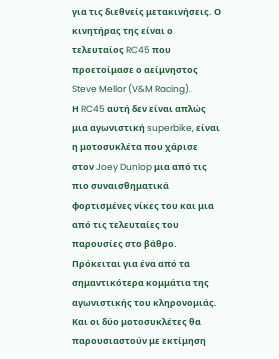για τις διεθνείς μετακινήσεις. Ο κινητήρας της είναι ο τελευταίος RC45 που προετοίμασε ο αείμνηστος Steve Mellor (V&M Racing).
Η RC45 αυτή δεν είναι απλώς μια αγωνιστική superbike, είναι η μοτοσυκλέτα που χάρισε στον Joey Dunlop μια από τις πιο συναισθηματικά φορτισμένες νίκες του και μια από τις τελευταίες του παρουσίες στο βάθρο. Πρόκειται για ένα από τα σημαντικότερα κομμάτια της αγωνιστικής του κληρονομιάς.
Και οι δύο μοτοσυκλέτες θα παρουσιαστούν με εκτίμηση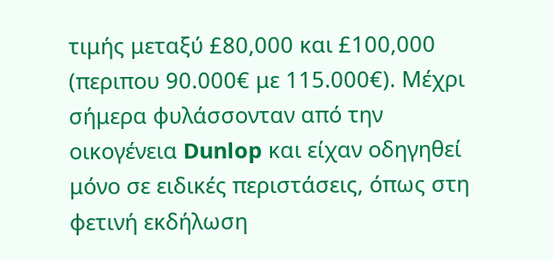τιμής μεταξύ £80,000 και £100,000 (περιπου 90.000€ με 115.000€). Μέχρι σήμερα φυλάσσονταν από την οικογένεια Dunlop και είχαν οδηγηθεί μόνο σε ειδικές περιστάσεις, όπως στη φετινή εκδήλωση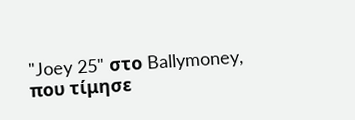"Joey 25" στο Ballymoney, που τίμησε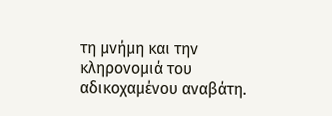τη μνήμη και την κληρονομιά του αδικοχαμένου αναβάτη.